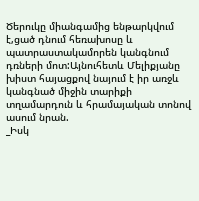Ծերուկը միանգամից ենթարկվում է,ցած դնում հեռախոսը և պատրաստակամորեն կանգնում դռների մոտ:Այնուհետև Մելիքյանը խիստ հայացքով նայում է իր առջև կանգնած միջին տարիքի տղամարդուն և հրամայական տոնով ասում նրան.
_Իսկ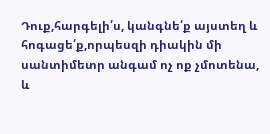Դուք,հարգելի՛ս, կանգնե՛ք այստեղ և հոգացե՛ք,որպեսզի դիակին մի սանտիմետր անգամ ոչ ոք չմոտենա, և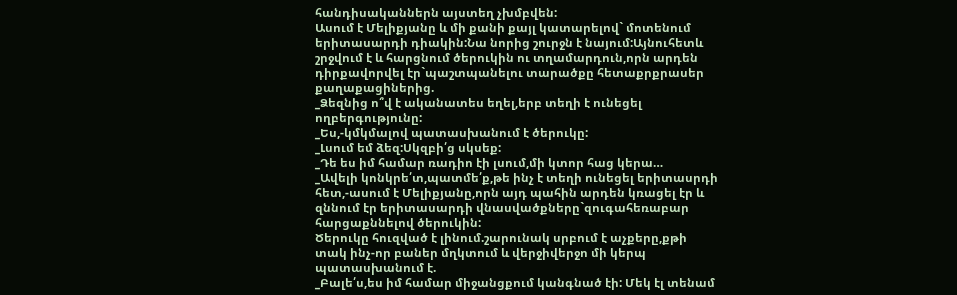հանդիսականներն այստեղ չխմբվեն:
Ասում է Մելիքյանը և մի քանի քայլ կատարելով` մոտենում երիտասարդի դիակին:Նա նորից շուրջն է նայում:Այնուհետև շրջվում է և հարցնում ծերուկին ու տղամարդուն,որն արդեն դիրքավորվել էր`պաշտպանելու տարածքը հետաքրքրասեր քաղաքացիներից.
_Ձեզնից ո՞վ է ականատես եղել,երբ տեղի է ունեցել ողբերգությունը:
_Ես,-կմկմալով պատասխանում է ծերուկը:
_Լսում եմ ձեզ:Սկզբի՛ց սկսեք:
_Դե ես իմ համար ռադիո էի լսում,մի կտոր հաց կերա…
_Ավելի կոնկրե՛տ,պատմե՛ք,թե ինչ է տեղի ունեցել երիտասրդի հետ,-ասում է Մելիքյանը,որն այդ պահին արդեն կռացել էր և զննում էր երիտասարդի վնասվածքները`զուգահեռաբար հարցաքննելով ծերուկին:
Ծերուկը հուզված է լինում.շարունակ սրբում է աչքերը,քթի տակ ինչ-որ բաներ մղկտում և վերջիվերջո մի կերպ պատասխանում է.
_Բալե՛ս,ես իմ համար միջանցքում կանգնած էի: Մեկ էլ տենամ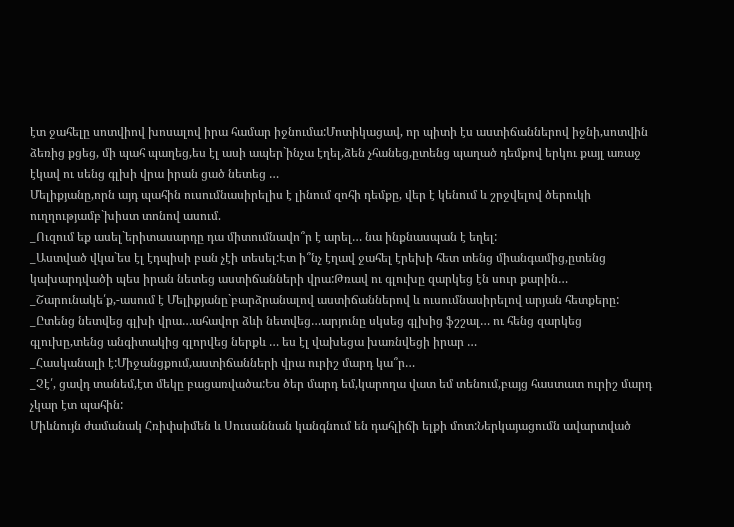էտ ջահելը սոտվիով խոսալով իրա համար իջնումա:Մոտիկացավ, որ պիտի էս աստիճաններով իջնի,սոտվին ձեռից քցեց, մի պահ պաղեց,ես էլ ասի ապեր`ինչա էղել,ձեն չհանեց,ըտենց պաղած դեմքով երկու քայլ առաջ էկավ ու սենց գլխի վրա իրան ցած նետեց …
Մելիքյանը,որն այդ պահին ուսումնասիրելիս է լինում զոհի դեմքը, վեր է կենում և շրջվելով ծերուկի ուղղությամբ`խիստ տոնով ասում.
_Ուզում եք ասել`երիտասարդը դա միտումնավո՞ր է արել… նա ինքնասպան է եղել:
_Աստված վկա`ես էլ էդպիսի բան չէի տեսել:Էտ ի՞նչ էղավ ջահել էրեխի հետ տենց միանգամից,ըտենց կախարդվածի պես իրան նետեց աստիճանների վրա:Թռավ ու գլուխը զարկեց էն սուր քարին…
_Շարունակե՛ք,-ասում է Մելիքյանը`բարձրանալով աստիճաններով և ուսումնասիրելով արյան հետքերը:
_Ըտենց նետվեց գլխի վրա…ահավոր ձևի նետվեց…արյունը սկսեց գլխից ֆշշալ… ու հենց զարկեց գլուխը,տենց անգիտակից գլորվեց ներքև … ես էլ վախեցա խառնվեցի իրար …
_Հասկանալի է:Միջանցքում,աստիճանների վրա ուրիշ մարդ կա՞ր…
_Չէ՛, ցավդ տանեմ,էտ մեկը բացառվածա:Ես ծեր մարդ եմ,կարողա վատ եմ տենում,բայց հաստատ ուրիշ մարդ չկար էտ պահին:
Միևնույն ժամանակ Հռիփսիմեն և Սուսաննան կանգնում են դահլիճի ելքի մոտ:Ներկայացումն ավարտված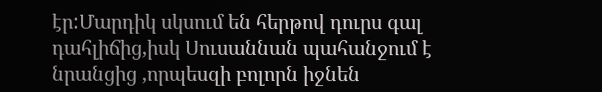էր:Մարդիկ սկսում են հերթով դուրս գալ դահլիճից,իսկ Սուսաննան պահանջում է նրանցից ,որպեսզի բոլորն իջնեն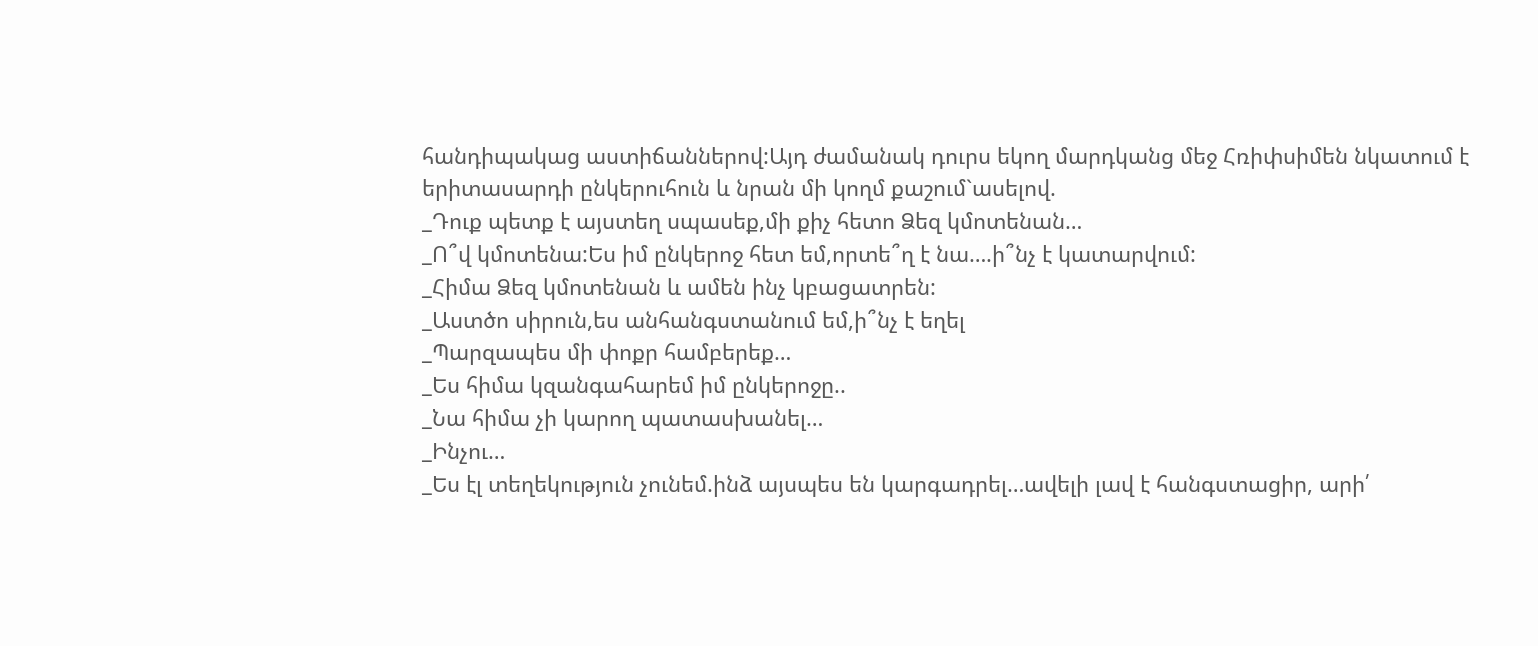հանդիպակաց աստիճաններով:Այդ ժամանակ դուրս եկող մարդկանց մեջ Հռիփսիմեն նկատում է երիտասարդի ընկերուհուն և նրան մի կողմ քաշում`ասելով.
_Դուք պետք է այստեղ սպասեք,մի քիչ հետո Ձեզ կմոտենան…
_Ո՞վ կմոտենա:Ես իմ ընկերոջ հետ եմ,որտե՞ղ է նա….ի՞նչ է կատարվում:
_Հիմա Ձեզ կմոտենան և ամեն ինչ կբացատրեն:
_Աստծո սիրուն,ես անհանգստանում եմ,ի՞նչ է եղել
_Պարզապես մի փոքր համբերեք…
_Ես հիմա կզանգահարեմ իմ ընկերոջը..
_Նա հիմա չի կարող պատասխանել…
_Ինչու…
_Ես էլ տեղեկություն չունեմ.ինձ այսպես են կարգադրել…ավելի լավ է հանգստացիր, արի՛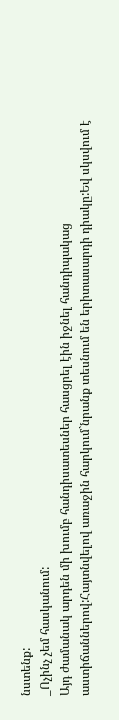նստենք:
_Ոչինչ չեմ հասկանում:
Այդ ժամանակ արդեն մի խումբ հանդիսատեսներ հասցրել էին իջնել հանդիպակաց աստիճաններով:Հայտնվելով առաջին հարկում`նրանք տեսնում են երիտասարդի դիակը:Եվ սկսվում է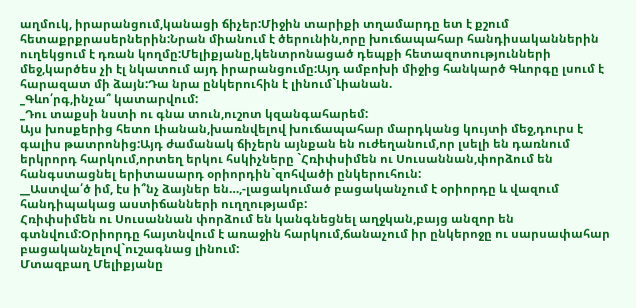աղմուկ, իրարանցում,կանացի ճիչեր:Միջին տարիքի տղամարդը ետ է քշում հետաքրքրասերներին:Նրան միանում է ծերունին,որը խուճապահար հանդիսականներին ուղեկցում է դռան կողմը:Մելիքյանը,կենտրոնացած դեպքի հետազոտությունների մեջ,կարծես չի էլ նկատում այդ իրարանցումը:Այդ ամբոխի միջից հանկարծ Գևորգը լսում է հարազատ մի ձայն:Դա նրա ընկերուհին է լինում`Լիանան.
_Գևո՛րգ,ինչա՞ կատարվում:
_Դու տաքսի նստի ու գնա տուն,ուշոտ կզանգահարեմ:
Այս խոսքերից հետո Լիանան,խառնվելով խուճապահար մարդկանց կույտի մեջ,դուրս է գալիս թատրոնից:Այդ ժամանակ ճիչերն այնքան են ուժեղանում,որ լսելի են դառնում երկրորդ հարկում,որտեղ երկու հսկիչները `Հռիփսիմեն ու Սուսաննան,փորձում են հանգստացնել երիտասարդ օրիորդին`զոհվածի ընկերուհուն:
__Աստվա՛ծ իմ, էս ի՞նչ ձայներ են…,-լացակումած բացականչում է օրիորդը և վազում հանդիպակաց աստիճանների ուղղությամբ:
Հռիփսիմեն ու Սուսաննան փորձում են կանգնեցնել աղջկան,բայց անզոր են գտնվում:Օրիորդը հայտնվում է առաջին հարկում,ճանաչում իր ընկերոջը ու սարսափահար բացականչելով`ուշագնաց լինում:
Մտազբաղ Մելիքյանը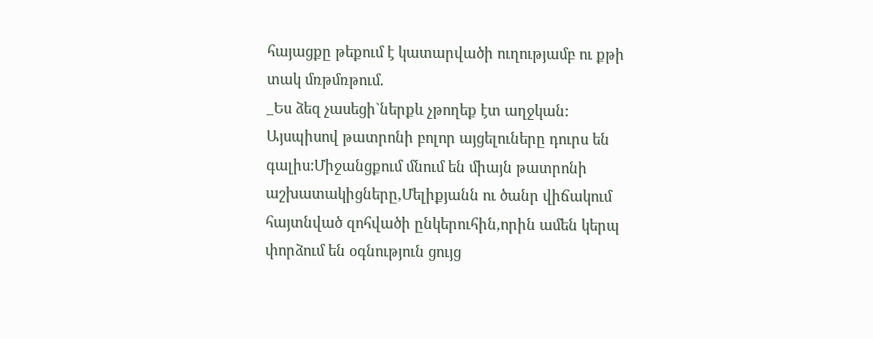հայացքը թեքում է կատարվածի ուղությամբ ու քթի տակ մռթմռթում.
_Ես ձեզ չասեցի`ներքև չթողեք էտ աղջկան:
Այսպիսով թատրոնի բոլոր այցելուները դուրս են գալիս:Միջանցքում մնում են միայն թատրոնի աշխատակիցները,Մելիքյանն ու ծանր վիճակում հայտնված զոհվածի ընկերուհին,որին ամեն կերպ փորձում են օգնություն ցույց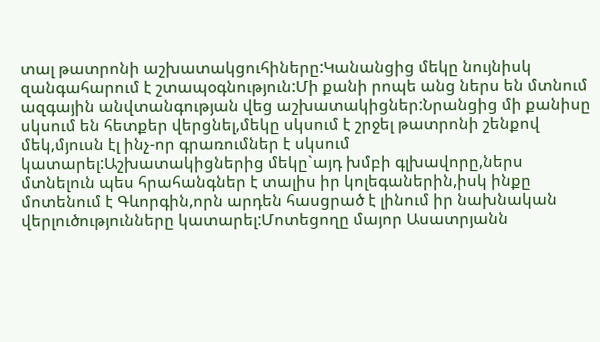տալ թատրոնի աշխատակցուհիները:Կանանցից մեկը նույնիսկ զանգահարում է շտապօգնություն:Մի քանի րոպե անց ներս են մտնում ազգային անվտանգության վեց աշխատակիցներ:Նրանցից մի քանիսը սկսում են հետքեր վերցնել,մեկը սկսում է շրջել թատրոնի շենքով մեկ,մյուսն էլ ինչ-որ գրառումներ է սկսում կատարել:Աշխատակիցներից մեկը`այդ խմբի գլխավորը,ներս մտնելուն պես հրահանգներ է տալիս իր կոլեգաներին,իսկ ինքը մոտենում է Գևորգին,որն արդեն հասցրած է լինում իր նախնական վերլուծությունները կատարել:Մոտեցողը մայոր Ասատրյանն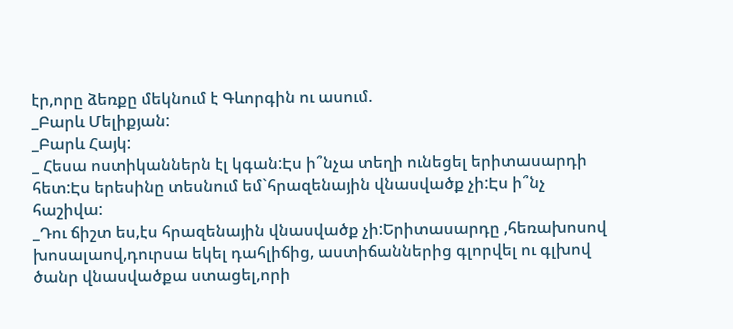էր,որը ձեռքը մեկնում է Գևորգին ու ասում.
_Բարև Մելիքյան:
_Բարև Հայկ:
_ Հեսա ոստիկաններն էլ կգան:Էս ի՞նչա տեղի ունեցել երիտասարդի հետ:Էս երեսինը տեսնում եմ`հրազենային վնասվածք չի:Էս ի՞նչ հաշիվա:
_Դու ճիշտ ես,էս հրազենային վնասվածք չի:Երիտասարդը ,հեռախոսով խոսալաով,դուրսա եկել դահլիճից, աստիճաններից գլորվել ու գլխով ծանր վնասվածքա ստացել,որի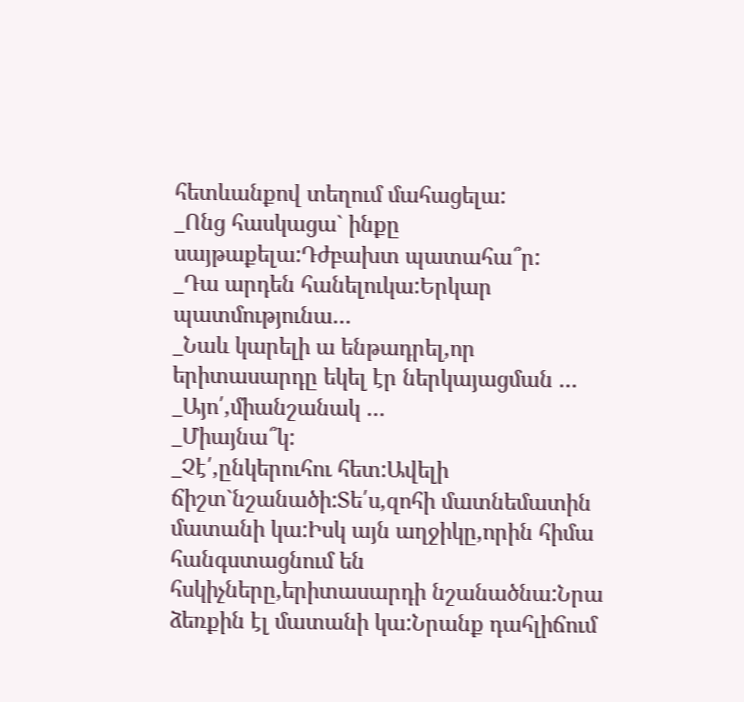հետևանքով տեղում մահացելա:
_Ոնց հասկացա` ինքը սայթաքելա:Դժբախտ պատահա՞ր:
_Դա արդեն հանելուկա:Երկար պատմությունա…
_Նաև կարելի ա ենթադրել,որ երիտասարդը եկել էր ներկայացման …
_Այո՛,միանշանակ …
_Միայնա՞կ:
_Չէ՛,ընկերուհու հետ:Ավելի ճիշտ`նշանածի:Տե՛ս,զոհի մատնեմատին մատանի կա:Իսկ այն աղջիկը,որին հիմա հանգստացնում են հսկիչները,երիտասարդի նշանածնա:Նրա ձեռքին էլ մատանի կա:Նրանք դահլիճում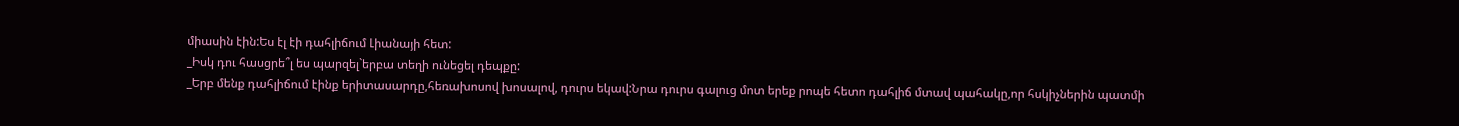միասին էին:Ես էլ էի դահլիճում Լիանայի հետ:
_Իսկ դու հասցրե՞լ ես պարզել`երբա տեղի ունեցել դեպքը:
_Երբ մենք դահլիճում էինք երիտասարդը,հեռախոսով խոսալով, դուրս եկավ:Նրա դուրս գալուց մոտ երեք րոպե հետո դահլիճ մտավ պահակը,որ հսկիչներին պատմի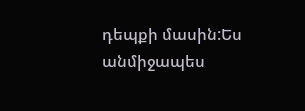դեպքի մասին:Ես անմիջապես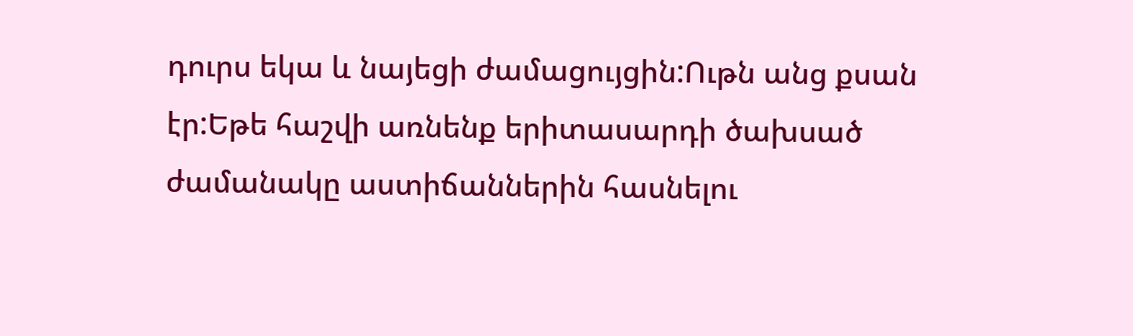դուրս եկա և նայեցի ժամացույցին:Ութն անց քսան էր:Եթե հաշվի առնենք երիտասարդի ծախսած ժամանակը աստիճաններին հասնելու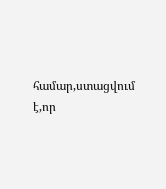համար,ստացվում է,որ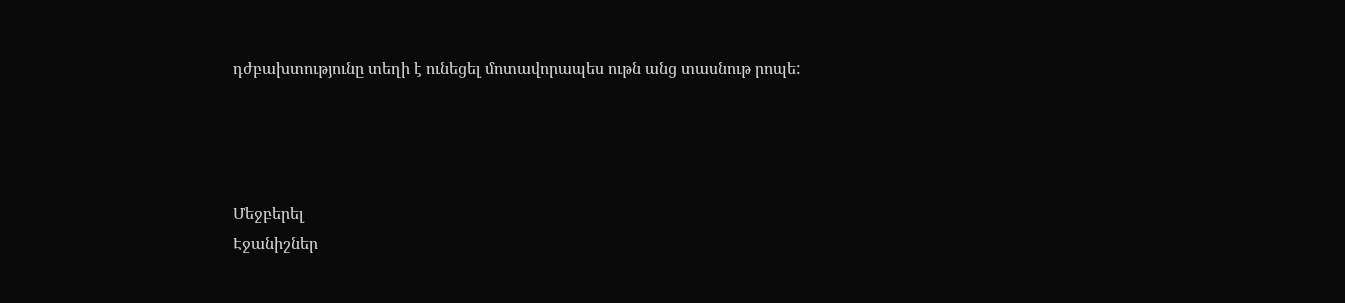դժբախտությունը տեղի է ունեցել մոտավորապես ութն անց տասնութ րոպե:




Մեջբերել
Էջանիշներ